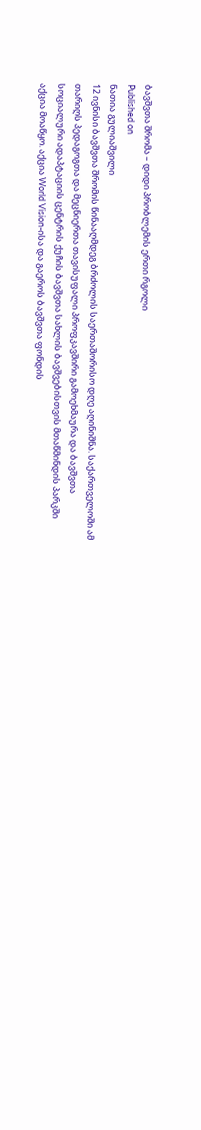ბავშვთა შრომა – დიდი პრობლემის ერთი რგოლი
Published on
ნათია გულიაშვილი
12 ივნისი ბავშვთა შრომის წინააღმდეგ ბრძოლის საერთაშორისო დღე აღინიშნა. საქართველოში ამ თარიღს პედაგოგთა და მეცნიერთა თავისუფალი პროფკავშირი გამოეხმაურა და ბავშვთა სოციალური ადაპტაციის ცენტრის ქუჩის ბავშვთა სახლის ბავშვებისთვის მთაწმინდის პარკში აქცია მოაწყო. აქცია World Vision-ისა და გაეროს ბავშვთა ფონდის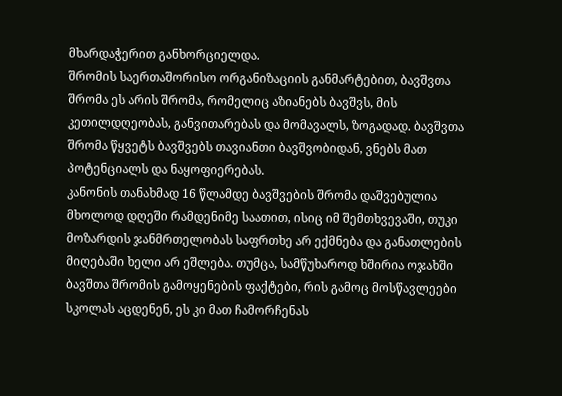მხარდაჭერით განხორციელდა.
შრომის საერთაშორისო ორგანიზაციის განმარტებით, ბავშვთა შრომა ეს არის შრომა, რომელიც აზიანებს ბავშვს, მის კეთილდღეობას, განვითარებას და მომავალს, ზოგადად. ბავშვთა შრომა წყვეტს ბავშვებს თავიანთი ბავშვობიდან, ვნებს მათ პოტენციალს და ნაყოფიერებას.
კანონის თანახმად 16 წლამდე ბავშვების შრომა დაშვებულია მხოლოდ დღეში რამდენიმე საათით, ისიც იმ შემთხვევაში, თუკი მოზარდის ჯანმრთელობას საფრთხე არ ექმნება და განათლების მიღებაში ხელი არ ეშლება. თუმცა, სამწუხაროდ ხშირია ოჯახში ბავშთა შრომის გამოყენების ფაქტები, რის გამოც მოსწავლეები სკოლას აცდენენ, ეს კი მათ ჩამორჩენას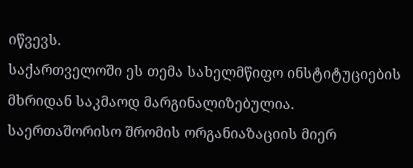იწვევს.
საქართველოში ეს თემა სახელმწიფო ინსტიტუციების მხრიდან საკმაოდ მარგინალიზებულია. საერთაშორისო შრომის ორგანიაზაციის მიერ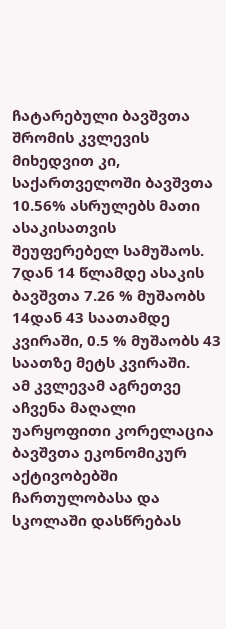ჩატარებული ბავშვთა შრომის კვლევის მიხედვით კი, საქართველოში ბავშვთა 10.56% ასრულებს მათი ასაკისათვის შეუფერებელ სამუშაოს. 7დან 14 წლამდე ასაკის ბავშვთა 7.26 % მუშაობს 14დან 43 საათამდე კვირაში, 0.5 % მუშაობს 43 საათზე მეტს კვირაში.
ამ კვლევამ აგრეთვე აჩვენა მაღალი უარყოფითი კორელაცია ბავშვთა ეკონომიკურ აქტივობებში ჩართულობასა და სკოლაში დასწრებას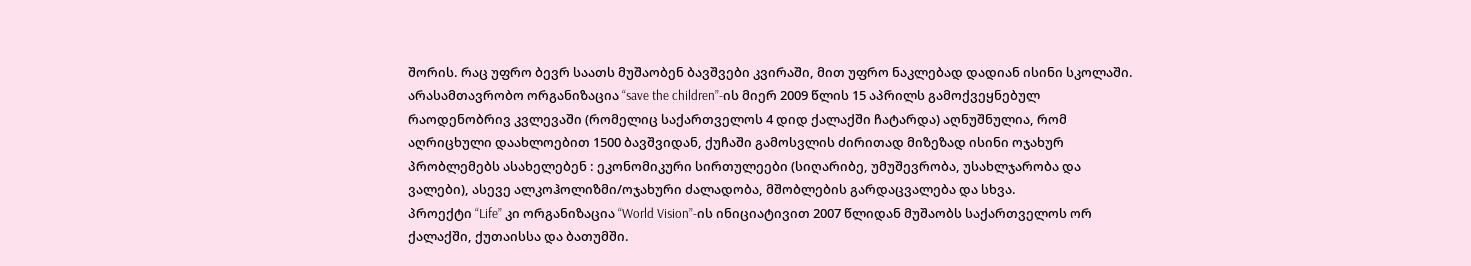შორის. რაც უფრო ბევრ საათს მუშაობენ ბავშვები კვირაში, მით უფრო ნაკლებად დადიან ისინი სკოლაში.
არასამთავრობო ორგანიზაცია “save the children”-ის მიერ 2009 წლის 15 აპრილს გამოქვეყნებულ რაოდენობრივ კვლევაში (რომელიც საქართველოს 4 დიდ ქალაქში ჩატარდა) აღნუშნულია, რომ აღრიცხული დაახლოებით 1500 ბავშვიდან, ქუჩაში გამოსვლის ძირითად მიზეზად ისინი ოჯახურ პრობლემებს ასახელებენ : ეკონომიკური სირთულეები (სიღარიბე, უმუშევრობა, უსახლჯარობა და ვალები), ასევე ალკოჰოლიზმი/ოჯახური ძალადობა, მშობლების გარდაცვალება და სხვა.
პროექტი “Life” კი ორგანიზაცია “World Vision”-ის ინიციატივით 2007 წლიდან მუშაობს საქართველოს ორ ქალაქში, ქუთაისსა და ბათუმში.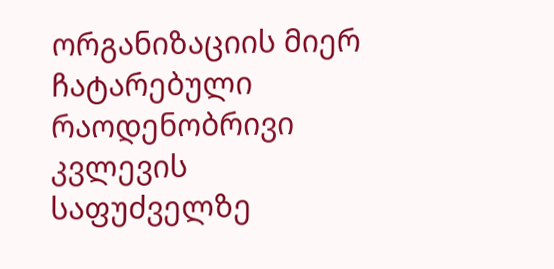ორგანიზაციის მიერ ჩატარებული რაოდენობრივი კვლევის საფუძველზე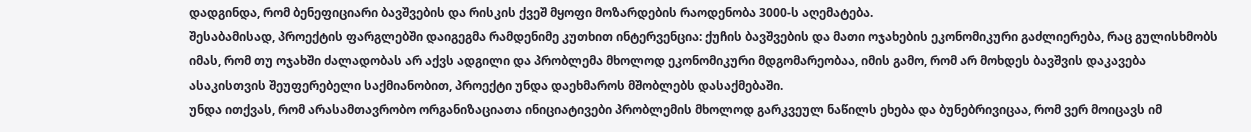დადგინდა, რომ ბენეფიციარი ბავშვების და რისკის ქვეშ მყოფი მოზარდების რაოდენობა 3000-ს აღემატება.
შესაბამისად, პროექტის ფარგლებში დაიგეგმა რამდენიმე კუთხით ინტერვენცია: ქუჩის ბავშვების და მათი ოჯახების ეკონომიკური გაძლიერება, რაც გულისხმობს იმას, რომ თუ ოჯახში ძალადობას არ აქვს ადგილი და პრობლემა მხოლოდ ეკონომიკური მდგომარეობაა, იმის გამო, რომ არ მოხდეს ბავშვის დაკავება ასაკისთვის შეუფერებელი საქმიანობით, პროექტი უნდა დაეხმაროს მშობლებს დასაქმებაში.
უნდა ითქვას, რომ არასამთავრობო ორგანიზაციათა ინიციატივები პრობლემის მხოლოდ გარკვეულ ნაწილს ეხება და ბუნებრივიცაა, რომ ვერ მოიცავს იმ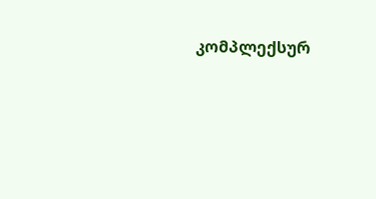კომპლექსურ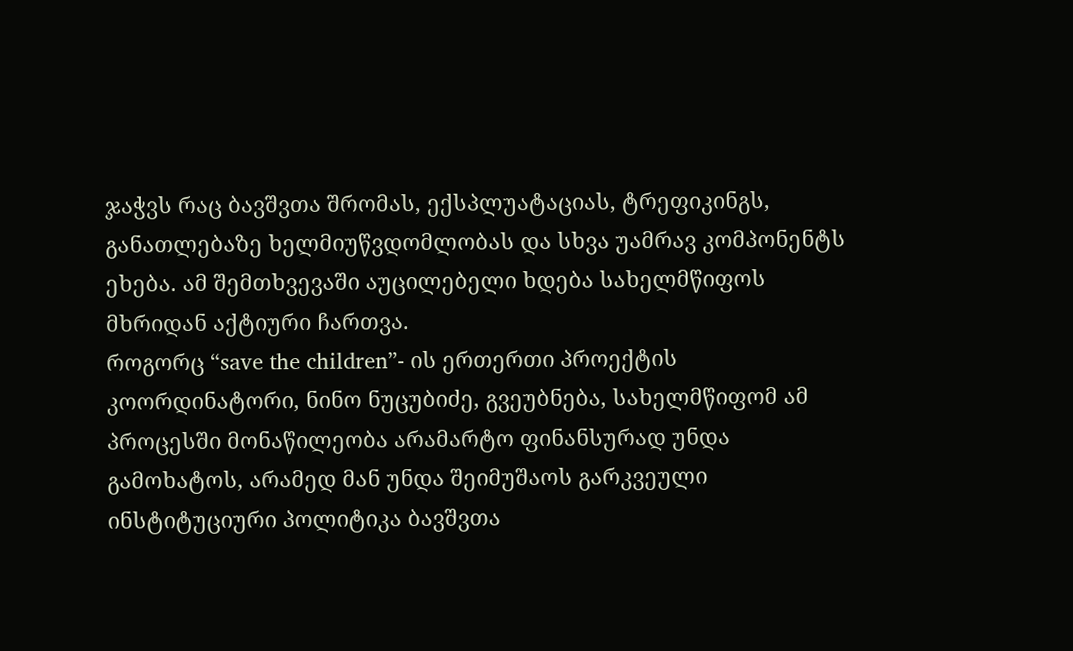ჯაჭვს რაც ბავშვთა შრომას, ექსპლუატაციას, ტრეფიკინგს, განათლებაზე ხელმიუწვდომლობას და სხვა უამრავ კომპონენტს ეხება. ამ შემთხვევაში აუცილებელი ხდება სახელმწიფოს მხრიდან აქტიური ჩართვა.
როგორც “save the children”- ის ერთერთი პროექტის კოორდინატორი, ნინო ნუცუბიძე, გვეუბნება, სახელმწიფომ ამ პროცესში მონაწილეობა არამარტო ფინანსურად უნდა გამოხატოს, არამედ მან უნდა შეიმუშაოს გარკვეული ინსტიტუციური პოლიტიკა ბავშვთა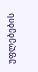უფლებების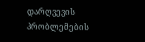დარღვევის პრობლემების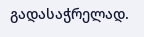გადასაჭრელად.